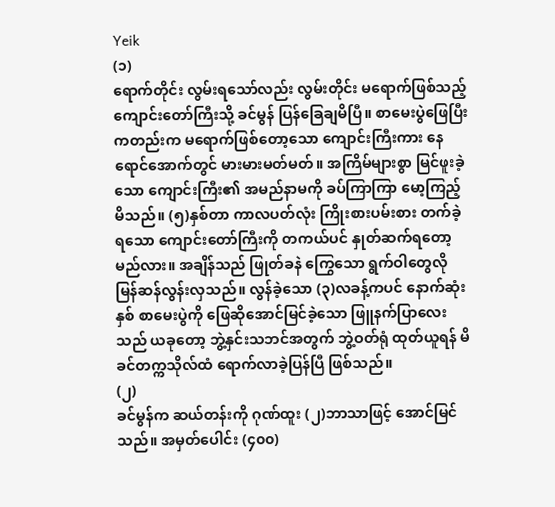Yeik
(၁)
ရောက်တိုင်း လွမ်းရသော်လည်း လွမ်းတိုင်း မရောက်ဖြစ်သည့် ကျောင်းတော်ကြီးသို့ ခင်မွန် ပြန်ခြေချမိပြီ။ စာမေးပွဲဖြေပြီးကတည်းက မရောက်ဖြစ်တော့သော ကျောင်းကြီးကား နေရောင်အောက်တွင် မားမားမတ်မတ်။ အကြိမ်များစွာ မြင်ဖူးခဲ့သော ကျောင်းကြီး၏ အမည်နာမကို ခပ်ကြာကြာ မော့ကြည့်မိသည်။ (၅)နှစ်တာ ကာလပတ်လုံး ကြိုးစားပမ်းစား တက်ခဲ့ရသော ကျောင်းတော်ကြီးကို တကယ်ပင် နှုတ်ဆက်ရတော့မည်လား။ အချိန်သည် ဖြုတ်ခနဲ ကြွေသော ရွက်ဝါတွေလို မြန်ဆန်လွန်းလှသည်။ လွန်ခဲ့သော (၃)လခန့်ကပင် နောက်ဆုံးနှစ် စာမေးပွဲကို ဖြေဆိုအောင်မြင်ခဲ့သော ဖြူနက်ပြာလေးသည် ယခုတော့ ဘွဲ့နှင်းသဘင်အတွက် ဘွဲ့ဝတ်ရုံ ထုတ်ယူရန် မိခင်တက္ကသိုလ်ထံ ရောက်လာခဲ့ပြန်ပြီ ဖြစ်သည်။
(၂)
ခင်မွန်က ဆယ်တန်းကို ဂုဏ်ထူး (၂)ဘာသာဖြင့် အောင်မြင်သည်။ အမှတ်ပေါင်း (၄၀၀)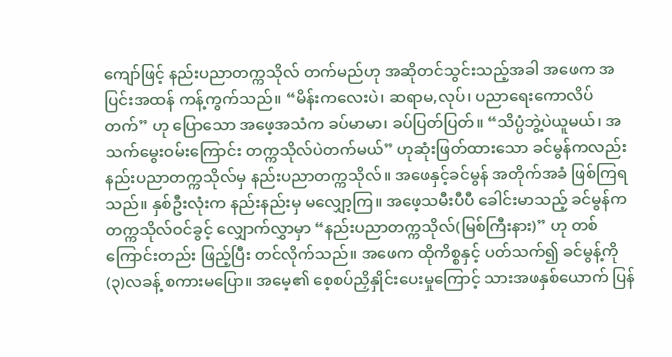ကျော်ဖြင့် နည်းပညာတက္ကသိုလ် တက်မည်ဟု အဆိုတင်သွင်းသည့်အခါ အဖေက အပြင်းအထန် ကန့်ကွက်သည်။ “မိန်းကလေးပဲ၊ ဆရာမ,လုပ်၊ ပညာရေးကောလိပ်တက်” ဟု ပြောသော အဖေ့အသံက ခပ်မာမာ၊ ခပ်ပြတ်ပြတ်။ “သိပ္ပံဘွဲ့ပဲယူမယ်၊ အသက်မွေးဝမ်းကြောင်း တက္ကသိုလ်ပဲတက်မယ်” ဟုဆုံးဖြတ်ထားသော ခင်မွန်ကလည်း နည်းပညာတက္ကသိုလ်မှ နည်းပညာတက္ကသိုလ်။ အဖေနှင့်ခင်မွန် အတိုက်အခံ ဖြစ်ကြရသည်။ နှစ်ဦးလုံးက နည်းနည်းမှ မလျှော့ကြ။ အဖေ့သမီးပီပီ ခေါင်းမာသည့် ခင်မွန်က တက္ကသိုလ်ဝင်ခွင့် လျှောက်လွှာမှာ “နည်းပညာတက္ကသိုလ်(မြစ်ကြီးနား)” ဟု တစ်ကြောင်းတည်း ဖြည့်ပြီး တင်လိုက်သည်။ အဖေက ထိုကိစ္စနှင့် ပတ်သက်၍ ခင်မွန့်ကို (၃)လခန့် စကားမပြော။ အမေ့၏ စေ့စပ်ညှိနှိုင်းပေးမှုကြောင့် သားအဖနှစ်ယောက် ပြန်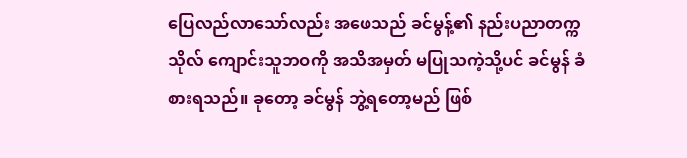ပြေလည်လာသော်လည်း အဖေသည် ခင်မွန့်၏ နည်းပညာတက္ကသိုလ် ကျောင်းသူဘဝကို အသိအမှတ် မပြုသကဲ့သို့ပင် ခင်မွန် ခံစားရသည်။ ခုတော့ ခင်မွန် ဘွဲ့ရတော့မည် ဖြစ်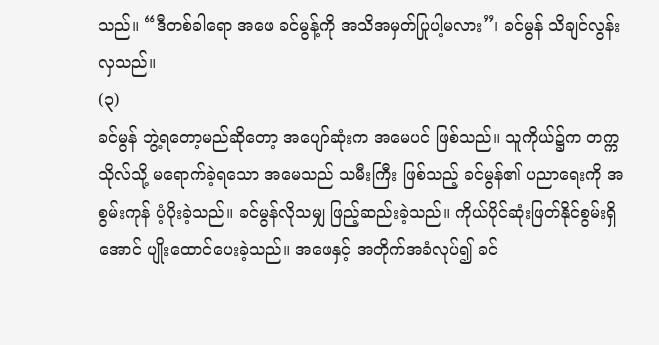သည်။ “ဒီတစ်ခါရော အဖေ ခင်မွန့်ကို အသိအမှတ်ပြုပါ့မလား”၊ ခင်မွန် သိချင်လွန်းလှသည်။
(၃)
ခင်မွန် ဘွဲ့ရတော့မည်ဆိုတော့ အပျော်ဆုံးက အမေပင် ဖြစ်သည်။ သူကိုယ်၌က တက္ကသိုလ်သို့ မရောက်ခဲ့ရသော အမေသည် သမီးကြီး ဖြစ်သည့် ခင်မွန်၏ ပညာရေးကို အစွမ်းကုန် ပံ့ပိုးခဲ့သည်။ ခင်မွန်လိုသမျှ ဖြည့်ဆည်းခဲ့သည်။ ကိုယ်ပိုင်ဆုံးဖြတ်နိုင်စွမ်းရှိအောင် ပျိုးထောင်ပေးခဲ့သည်။ အဖေနှင့် အတိုက်အခံလုပ်၍ ခင်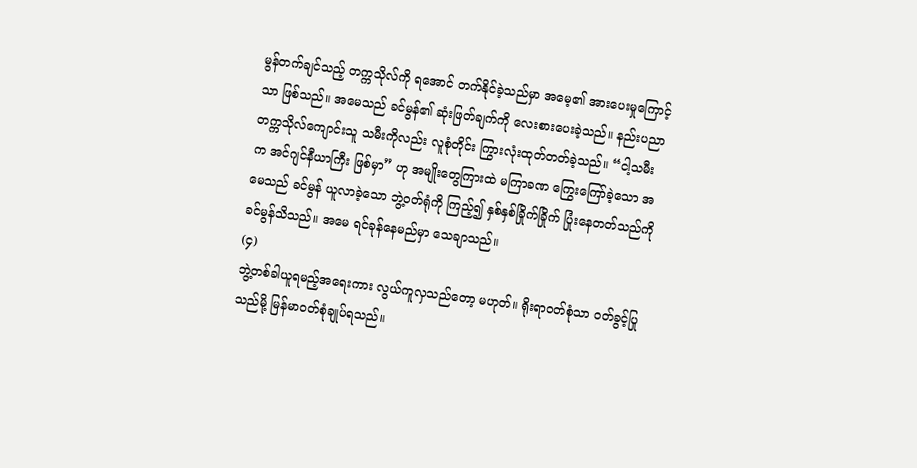မွန်တက်ချင်သည့် တက္ကသိုလ်ကို ရအောင် တက်နိုင်ခဲ့သည်မှာ အမေ့၏ အားပေးမှုကြောင့်သာ ဖြစ်သည်။ အမေသည် ခင်မွန်၏ ဆုံးဖြတ်ချက်ကို လေးစားပေးခဲ့သည်။ နည်းပညာတက္ကသိုလ်ကျောင်းသူ သမီးကိုလည်း လူစုံတိုင်း ကြွားလုံးထုတ်တတ်ခဲ့သည်။ “ငါ့သမီးက အင်ဂျင်နီယာကြီး ဖြစ်မှာ” ဟု အမျိုးတွေကြားထဲ မကြာခဏ ကြွေးကြော်ခဲ့သော အမေသည် ခင်မွန် ယူလာခဲ့သော ဘွဲ့ဝတ်ရုံကို ကြည့်၍ နှစ်နှစ်ခြိုက်ခြိုက် ပြုံးနေတတ်သည်ကို ခင်မွန်သိသည်။ အမေ ရင်ခုန်နေမည်မှာ သေချာသည်။
(၄)
ဘွဲ့တစ်ခါယူရမည့်အရေးကား လွယ်ကူလှသည်တော့ မဟုတ်။ ရိုးရာဝတ်စုံသာ ဝတ်ခွင့်ပြုသည်မို့ မြန်မာဝတ်စုံချုပ်ရသည်။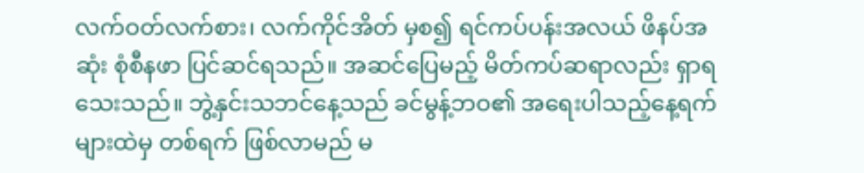လက်ဝတ်လက်စား၊ လက်ကိုင်အိတ် မှစ၍ ရင်ကပ်ပန်းအလယ် ဖိနပ်အဆုံး စုံစီနဖာ ပြင်ဆင်ရသည်။ အဆင်ပြေမည့် မိတ်ကပ်ဆရာလည်း ရှာရသေးသည်။ ဘွဲ့နှင်းသဘင်နေ့သည် ခင်မွန့်ဘဝ၏ အရေးပါသည့်နေ့ရက်များထဲမှ တစ်ရက် ဖြစ်လာမည် မ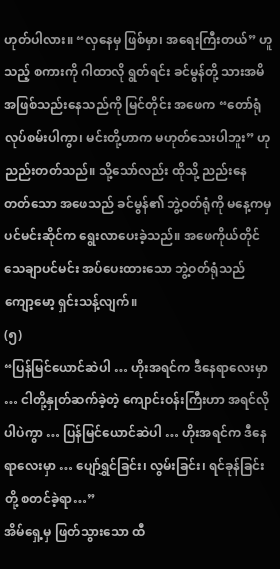ဟုတ်ပါလား။ “လှနေမှ ဖြစ်မှာ၊ အရေးကြီးတယ်” ဟူသည့် စကားကို ဂါထာလို ရွတ်ရင်း ခင်မွန်တို့ သားအမိ အဖြစ်သည်းနေသည်ကို မြင်တိုင်း အဖေက “တော်ရုံ လုပ်စမ်းပါကွာ၊ မင်းတို့ဟာက မဟုတ်သေးပါဘူး” ဟု ညည်းတတ်သည်။ သို့သော်လည်း ထိုသို့ ညည်းနေ တတ်သော အဖေသည် ခင်မွန်၏ ဘွဲ့ဝတ်ရုံကို မနေ့ကမှ ပင်မင်းဆိုင်က ရွေးလာပေးခဲ့သည်။ အဖေကိုယ်တိုင် သေချာပင်မင်း အပ်ပေးထားသော ဘွဲ့ဝတ်ရုံသည် ကျော့မော့ ရှင်းသန့်လျက်။
(၅)
“ပြန်မြင်ယောင်ဆဲပါ … ဟိုးအရင်က ဒီနေရာလေးမှာ … ငါတို့နှုတ်ဆက်ခဲ့တဲ့ ကျောင်းဝန်းကြီးဟာ အရင်လိုပါပဲကွာ … ပြန်မြင်ယောင်ဆဲပါ … ဟိုးအရင်က ဒီနေရာလေးမှာ … ပျော်ရွှင်ခြင်း၊ လွမ်းခြင်း၊ ရင်ခုန်ခြင်းတို့ စတင်ခဲ့ရာ…”
အိမ်ရှေ့မှ ဖြတ်သွားသော ထီ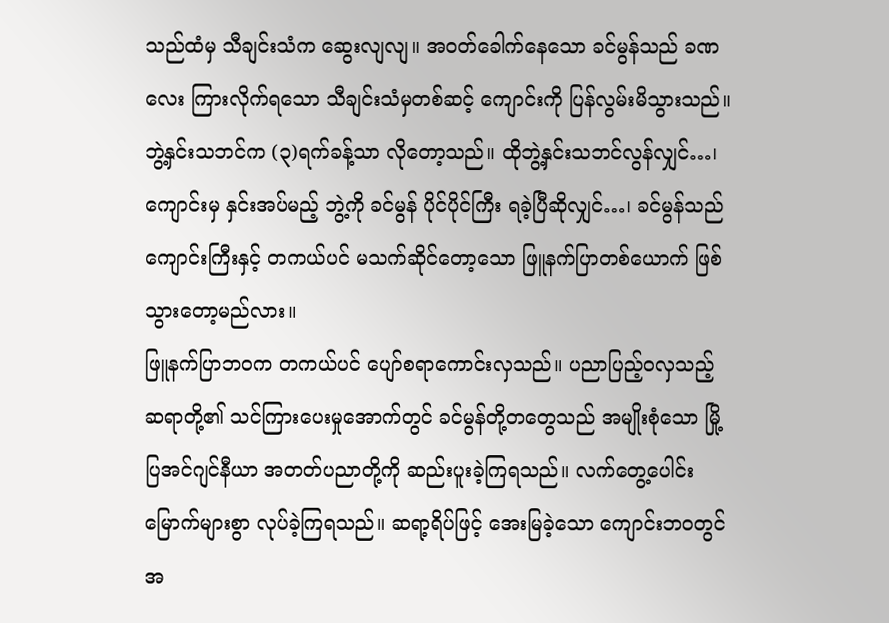သည်ထံမှ သီချင်းသံက ဆွေးလျလျ။ အဝတ်ခေါက်နေသော ခင်မွန်သည် ခဏလေး ကြားလိုက်ရသော သီချင်းသံမှတစ်ဆင့် ကျောင်းကို ပြန်လွမ်းမိသွားသည်။ ဘွဲ့နှင်းသဘင်က (၃)ရက်ခန့်သာ လိုတော့သည်။ ထိုဘွဲ့နှင်းသဘင်လွန်လျှင်…၊ ကျောင်းမှ နှင်းအပ်မည့် ဘွဲ့ကို ခင်မွန် ပိုင်ပိုင်ကြီး ရခဲ့ပြီဆိုလျှင်…၊ ခင်မွန်သည် ကျောင်းကြီးနှင့် တကယ်ပင် မသက်ဆိုင်တော့သော ဖြူနက်ပြာတစ်ယောက် ဖြစ်သွားတော့မည်လား။
ဖြူနက်ပြာဘဝက တကယ်ပင် ပျော်စရာကောင်းလှသည်။ ပညာပြည့်ဝလှသည့် ဆရာတို့၏ သင်ကြားပေးမှုအောက်တွင် ခင်မွန်တို့တတွေသည် အမျိုးစုံသော မြို့ပြအင်ဂျင်နီယာ အတတ်ပညာတို့ကို ဆည်းပူးခဲ့ကြရသည်။ လက်တွေ့ပေါင်း မြောက်များစွာ လုပ်ခဲ့ကြရသည်။ ဆရာ့ရိပ်ဖြင့် အေးမြခဲ့သော ကျောင်းဘဝတွင် အ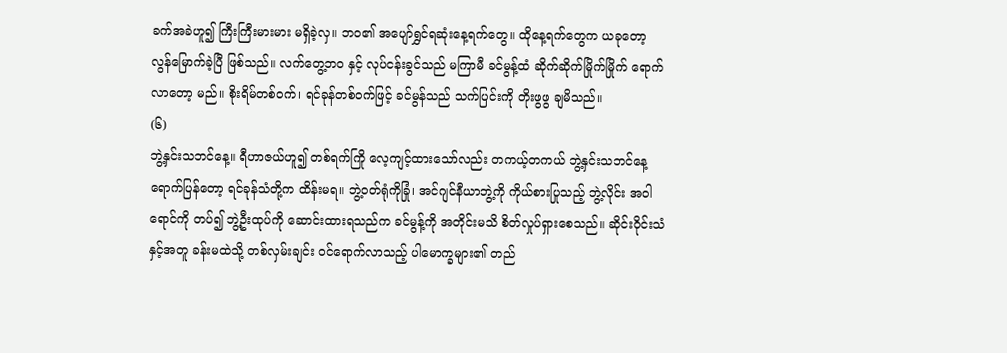ခက်အခဲဟူ၍ ကြီးကြီးမားမား မရှိခဲ့လှ။ ဘဝ၏ အပျော်ရွှင်ရဆုံးနေ့ရက်တွေ။ ထိုနေ့ရက်တွေက ယခုတော့ လွန်မြောက်ခဲ့ပြီ ဖြစ်သည်။ လက်တွေ့ဘဝ နှင့် လုပ်ငန်းခွင်သည် မကြာမီ ခင်မွန့်ထံ ဆိုက်ဆိုက်မြိုက်မြိုက် ရောက်လာတော့ မည်။ စိုးရိမ်တစ်ဝက်၊ ရင်ခုန်တစ်ဝက်ဖြင့် ခင်မွန်သည် သက်ပြင်းကို တိုးဖွဖွ ချမိသည်။
(၆)
ဘွဲ့နှင်းသဘင်နေ့။ ရီဟာဇယ်ဟူ၍ တစ်ရက်ကြို လေ့ကျင့်ထားသော်လည်း တကယ့်တကယ် ဘွဲ့နှင်းသဘင်နေ့ ရောက်ပြန်တော့ ရင်ခုန်သံတို့က ထိန်းမရ။ ဘွဲ့ဝတ်ရုံကိုခြုံ၊ အင်ဂျင်နီယာဘွဲ့ကို ကိုယ်စားပြုသည့် ဘွဲ့လိုင်း အဝါရောင်ကို တပ်၍ ဘွဲ့ဦးထုပ်ကို ဆောင်းထားရသည်က ခင်မွန့်ကို အတိုင်းမသိ စိတ်လှုပ်ရှားစေသည်။ ဆိုင်းဝိုင်းသံနှင့်အတူ ခန်းမထဲသို့ တစ်လှမ်းချင်း ဝင်ရောက်လာသည့် ပါမောက္ခများ၏ တည်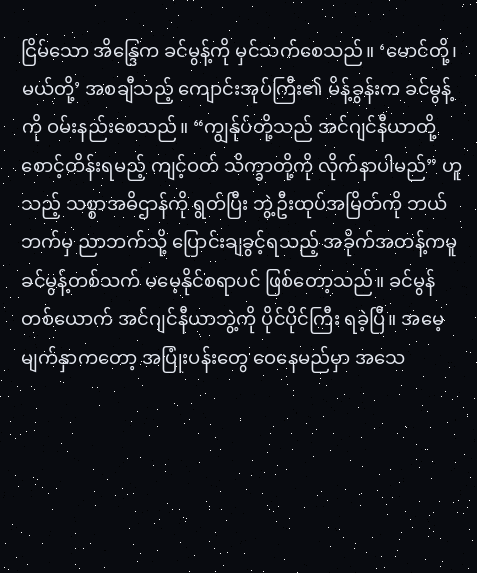ငြိမ်သော အိန္ဒြေက ခင်မွန့်ကို မှင်သက်စေသည်။ ‘မောင်တို့၊ မယ်တို့’ အစချီသည့် ကျောင်းအုပ်ကြီး၏ မိန့်ခွန်းက ခင်မွန့်ကို ဝမ်းနည်းစေသည်။ “ကျွန်ုပ်တို့သည် အင်ဂျင်နီယာတို့ စောင့်ထိန်းရမည့် ကျင့်ဝတ် သိက္ခာတို့ကို လိုက်နာပါမည်” ဟူသည့် သစ္စာအဓိဌာန်ကို ရွတ်ပြီး ဘွဲ့ဦးထုပ်အမြိတ်ကို ဘယ်ဘက်မှ ညာဘက်သို့ ပြောင်းချခွင့်ရသည့် အခိုက်အတန့်ကမူ ခင်မွန့်တစ်သက် မမေ့နိုင်စရာပင် ဖြစ်တော့သည်။ ခင်မွန်တစ်ယောက် အင်ဂျင်နီယာဘွဲ့ကို ပိုင်ပိုင်ကြီး ရခဲ့ပြီ။ အမေ့မျက်နှာကတော့ အပြုံးပန်းတွေ ဝေနေမည်မှာ အသေ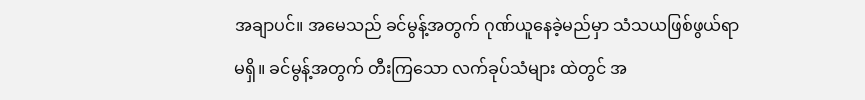အချာပင်။ အမေသည် ခင်မွန့်အတွက် ဂုဏ်ယူနေခဲ့မည်မှာ သံသယဖြစ်ဖွယ်ရာ မရှိ။ ခင်မွန့်အတွက် တီးကြသော လက်ခုပ်သံများ ထဲတွင် အ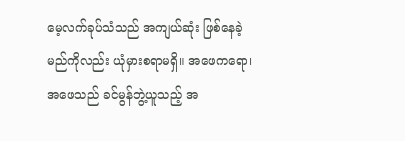မေ့လက်ခုပ်သံသည် အကျယ်ဆုံး ဖြစ်နေခဲ့မည်ကိုလည်း ယုံမှားစရာမရှိ။ အဖေကရော၊ အဖေသည် ခင်မွန်ဘွဲ့ယူသည့် အ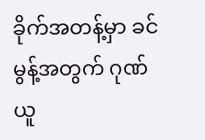ခိုက်အတန့်မှာ ခင်မွန့်အတွက် ဂုဏ်ယူ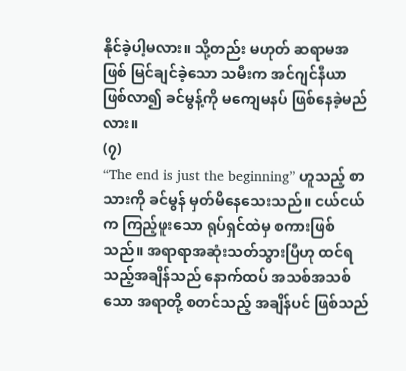နိုင်ခဲ့ပါ့မလား။ သို့တည်း မဟုတ် ဆရာမအဖြစ် မြင်ချင်ခဲ့သော သမီးက အင်ဂျင်နီယာ ဖြစ်လာ၍ ခင်မွန့်ကို မကျေမနပ် ဖြစ်နေခဲ့မည်လား။
(၇)
“The end is just the beginning” ဟူသည့် စာသားကို ခင်မွန် မှတ်မိနေသေးသည်။ ငယ်ငယ်က ကြည့်ဖူးသော ရုပ်ရှင်ထဲမှ စကားဖြစ်သည်။ အရာရာအဆုံးသတ်သွားပြီဟု ထင်ရသည့်အချိန်သည် နောက်ထပ် အသစ်အသစ်သော အရာတို့ စတင်သည့် အချိန်ပင် ဖြစ်သည်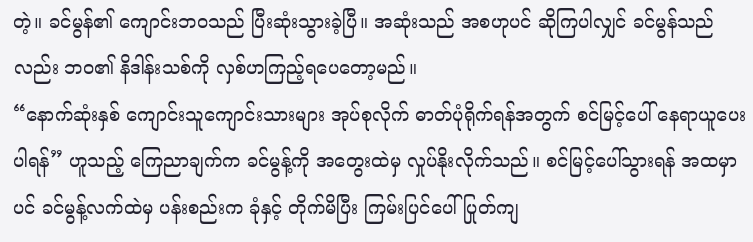တဲ့။ ခင်မွန်၏ ကျောင်းဘဝသည် ပြီးဆုံးသွားခဲ့ပြီ။ အဆုံးသည် အစဟုပင် ဆိုကြပါလျှင် ခင်မွန်သည်လည်း ဘဝ၏ နိဒါန်းသစ်ကို လှစ်ဟကြည့်ရပေတော့မည်။
“နောက်ဆုံးနှစ် ကျောင်းသူကျောင်းသားများ အုပ်စုလိုက် ဓာတ်ပုံရိုက်ရန်အတွက် စင်မြင့်ပေါ် နေရာယူပေးပါရန်” ဟူသည့် ကြေညာချက်က ခင်မွန့်ကို အတွေးထဲမှ လှုပ်နိုးလိုက်သည်။ စင်မြင့်ပေါ်သွားရန် အထမှာပင် ခင်မွန့်လက်ထဲမှ ပန်းစည်းက ခုံနှင့် တိုက်မိပြီး ကြမ်းပြင်ပေါ် ပြုတ်ကျ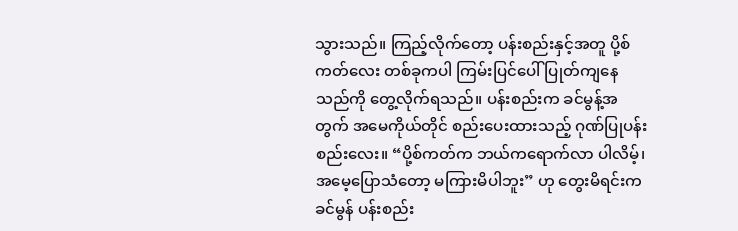သွားသည်။ ကြည့်လိုက်တော့ ပန်းစည်းနှင့်အတူ ပို့စ်ကတ်လေး တစ်ခုကပါ ကြမ်းပြင်ပေါ် ပြုတ်ကျနေသည်ကို တွေ့လိုက်ရသည်။ ပန်းစည်းက ခင်မွန့်အတွက် အမေကိုယ်တိုင် စည်းပေးထားသည့် ဂုဏ်ပြုပန်းစည်းလေး။ “ပို့စ်ကတ်က ဘယ်ကရောက်လာ ပါလိမ့်၊ အမေ့ပြောသံတော့ မကြားမိပါဘူး” ဟု တွေးမိရင်းက ခင်မွန် ပန်းစည်း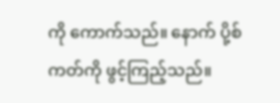ကို ကောက်သည်။ နောက် ပို့စ်ကတ်ကို ဖွင့်ကြည့်သည်။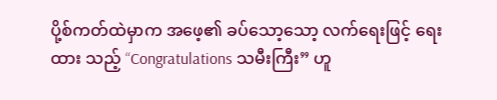ပို့စ်ကတ်ထဲမှာက အဖေ့၏ ခပ်သော့သော့ လက်ရေးဖြင့် ရေးထား သည့် “Congratulations သမီးကြီး” ဟူ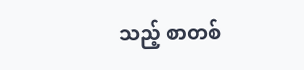သည့် စာတစ်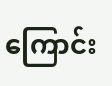ကြောင်း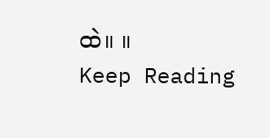ထဲ။ ။
Keep Reading